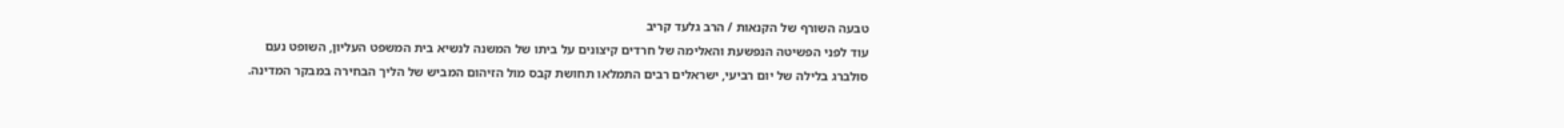טבעה השורף של הקנאות / הרב גלעד קריב
עוד לפני הפשיטה הנפשעת והאלימה של חרדים קיצונים על ביתו של המשנה לנשיא בית המשפט העליון, השופט נעם סולברג בלילה של יום רביעי, ישראלים רבים התמלאו תחושת קבס מול הזיהום המביש של הליך הבחירה במבקר המדינה.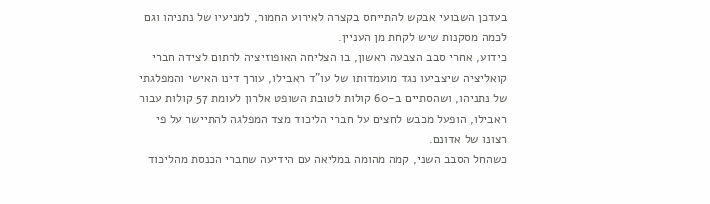בעדכן השבועי אבקש להתייחס בקצרה לאירוע החמור, למניעיו של נתניהו וגם לכמה מסקנות שיש לקחת מן העניין.
כידוע, אחרי סבב הצבעה ראשון, בו הצליחה האופוזיציה לרתום לצידה חברי קואליציה שיצביעו נגד מועמדותו של עו"ד ראבילו, עורך דינו האישי והמפלגתי של נתניהו, ושהסתיים ב-60 קולות לטובת השופט אלרון לעומת 57 קולות עבור ראבילו, הופעל מכבש לחצים על חברי הליכוד מצד המפלגה להתיישר על פי רצונו של אדונם.
כשהחל הסבב השני, קמה מהומה במליאה עם הידיעה שחברי הכנסת מהליכוד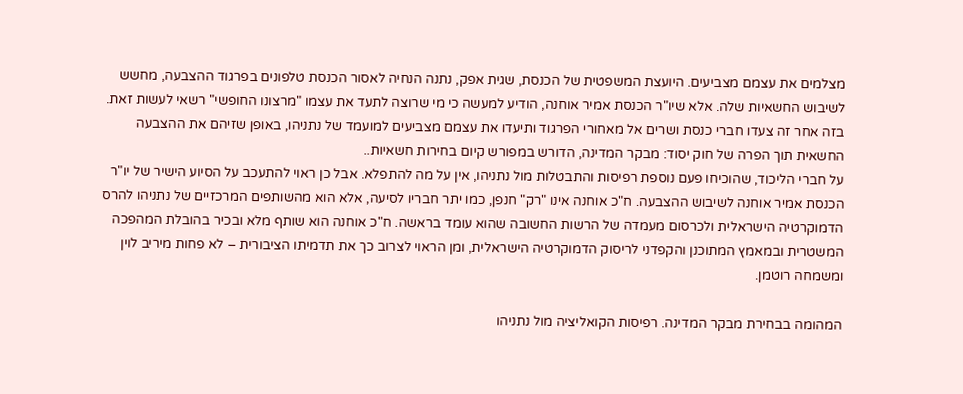מצלמים את עצמם מצביעים. היועצת המשפטית של הכנסת, שגית אפק, נתנה הנחיה לאסור הכנסת טלפונים בפרגוד ההצבעה, מחשש לשיבוש החשאיות שלה. אלא שיו"ר הכנסת אמיר אוחנה, הודיע למעשה כי מי שרוצה לתעד את עצמו "מרצונו החופשי" רשאי לעשות זאת.
בזה אחר זה צעדו חברי כנסת ושרים אל מאחורי הפרגוד ותיעדו את עצמם מצביעים למועמד של נתניהו, באופן שזיהם את ההצבעה החשאית תוך הפרה של חוק יסוד: מבקר המדינה, הדורש במפורש קיום בחירות חשאיות..
על חברי הליכוד, שהוכיחו פעם נוספת רפיסות והתבטלות מול נתניהו, אין על מה להתפלא. אבל כן ראוי להתעכב על הסיוע הישיר של יו"ר הכנסת אמיר אוחנה לשיבוש ההצבעה. ח"כ אוחנה אינו "רק" חנפן, כמו יתר חבריו לסיעה, אלא הוא מהשותפים המרכזיים של נתניהו להרס הדמוקרטיה הישראלית ולכרסום מעמדה של הרשות החשובה שהוא עומד בראשה. ח"כ אוחנה הוא שותף מלא ובכיר בהובלת המהפכה המשטרית ובמאמץ המתוכנן והקפדני לריסוק הדמוקרטיה הישראלית, ומן הראוי לצרוב כך את תדמיתו הציבורית – לא פחות מיריב לוין ומשמחה רוטמן.

המהומה בבחירת מבקר המדינה. רפיסות הקואליציה מול נתניהו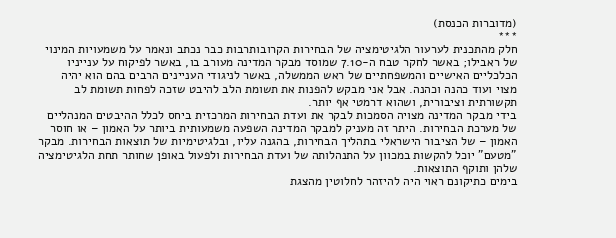(מדוברות הכנסת)
***
חלק מהתכנית לערעור הלגיטימציה של הבחירות הקרובותרבות כבר נכתב ונאמר על משמעויות המינוי של ראבילו; באשר לחקר טבח ה-7.10 שמוסד מבקר המדינה מעורב בו, באשר לפיקוח על ענייניו הכלכליים האישיים והמשפחתיים של ראש הממשלה, באשר לניגודי העניינים הרבים בהם הוא יהיה מצוי ועוד כהנה וכהנה. אבל אני מבקש להפנות את תשומת הלב להיבט שזכה לפחות תשומת לב תקשורתית וציבורית, ושהוא דרמטי אף יותר.
בידי מבקר המדינה מצויה הסמכות לבקר את ועדת הבחירות המרכזית ביחס לכלל ההיבטים המנהליים של מערכת הבחירות. היתר זה מעניק למבקר המדינה השפעה משמעותית ביותר על האמון – או חוסר האמון – של הציבור הישראלי בתהליך הבחירות, בהגנה עליו, ובלגיטימיות של תוצאות הבחירות. מבקר "מטעם" יוכל להקשות במכוון על התנהלותה של ועדת הבחירות ולפעול באופן שחותר תחת הלגיטימציה שלהן ותוקף התוצאות.
בימים כתיקונם ראוי היה להיזהר לחלוטין מהצגת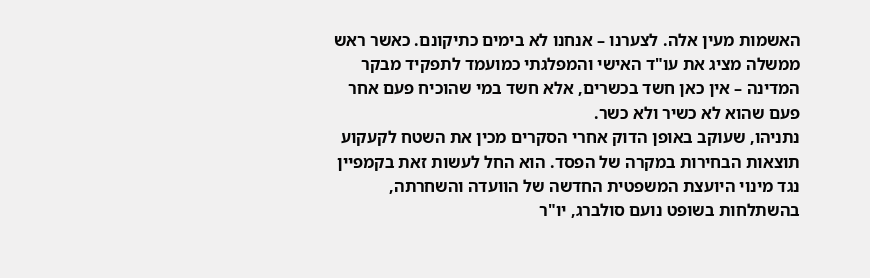האשמות מעין אלה. לצערנו – אנחנו לא בימים כתיקונם. כאשר ראש ממשלה מציג את עו"ד האישי והמפלגתי כמועמד לתפקיד מבקר המדינה – אין כאן חשד בכשרים, אלא חשד במי שהוכיח פעם אחר פעם שהוא לא כשיר ולא כשר.
נתניהו, שעוקב באופן הדוק אחרי הסקרים מכין את השטח לקעקוע תוצאות הבחירות במקרה של הפסד. הוא החל לעשות זאת בקמפיין נגד מינוי היועצת המשפטית החדשה של הוועדה והשחרתה, בהשתלחות בשופט נועם סולברג, יו"ר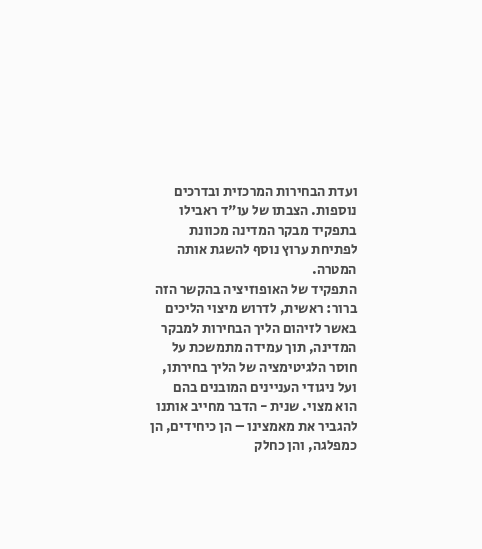ועדת הבחירות המרכזית ובדרכים נוספות. הצבתו של עו"ד ראבילו בתפקיד מבקר המדינה מכוונת לפתיחת ערוץ נוסף להשגת אותה המטרה.
התפקיד של האופוזיציה בהקשר הזה ברור: ראשית, לדרוש מיצוי הליכים באשר לזיהום הליך הבחירות למבקר המדינה, תוך עמידה מתמשכת על חוסר הלגיטימציה של הליך בחירתו, ועל ניגודי העניינים המובנים בהם הוא מצוי. שנית - הדבר מחייב אותנו להגביר את מאמצינו – הן כיחידים, הן כמפלגה, והן כחלק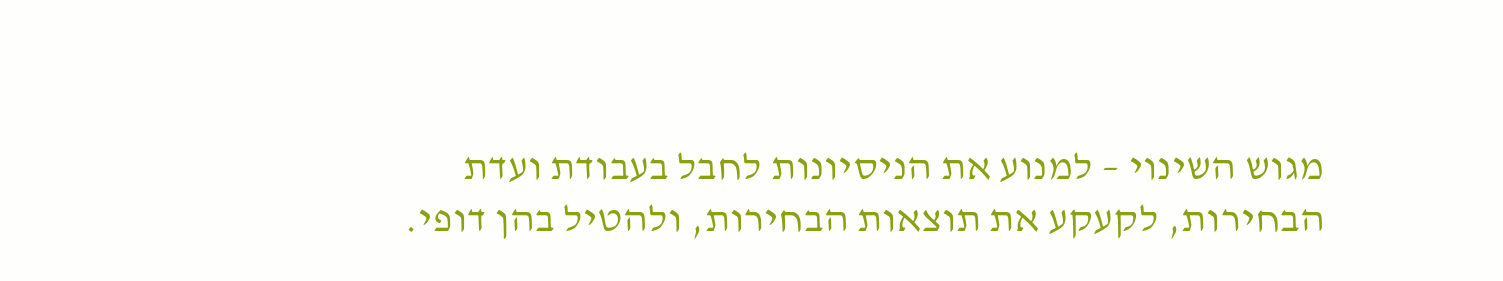מגוש השינוי – למנוע את הניסיונות לחבל בעבודת ועדת הבחירות, לקעקע את תוצאות הבחירות, ולהטיל בהן דופי.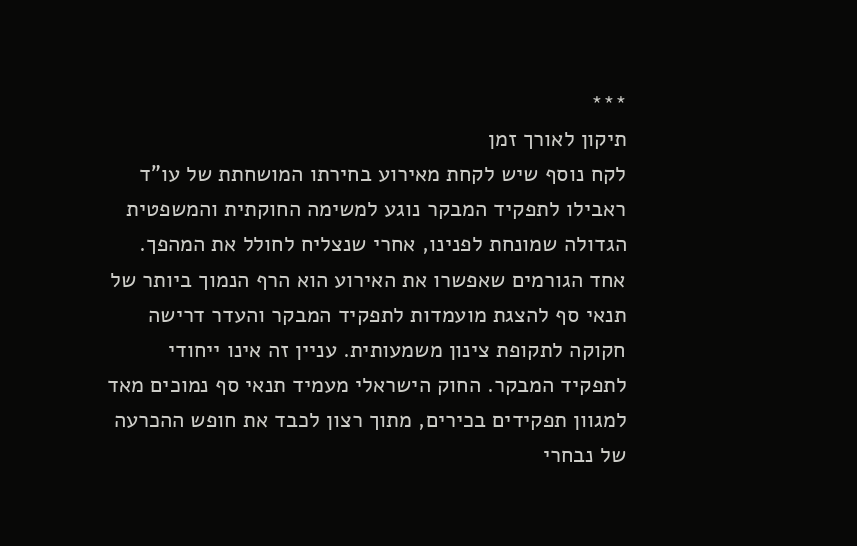***
תיקון לאורך זמן
לקח נוסף שיש לקחת מאירוע בחירתו המושחתת של עו"ד ראבילו לתפקיד המבקר נוגע למשימה החוקתית והמשפטית הגדולה שמונחת לפנינו, אחרי שנצליח לחולל את המהפך. אחד הגורמים שאפשרו את האירוע הוא הרף הנמוך ביותר של תנאי סף להצגת מועמדות לתפקיד המבקר והעדר דרישה חקוקה לתקופת צינון משמעותית. עניין זה אינו ייחודי לתפקיד המבקר. החוק הישראלי מעמיד תנאי סף נמוכים מאד למגוון תפקידים בכירים, מתוך רצון לכבד את חופש ההכרעה של נבחרי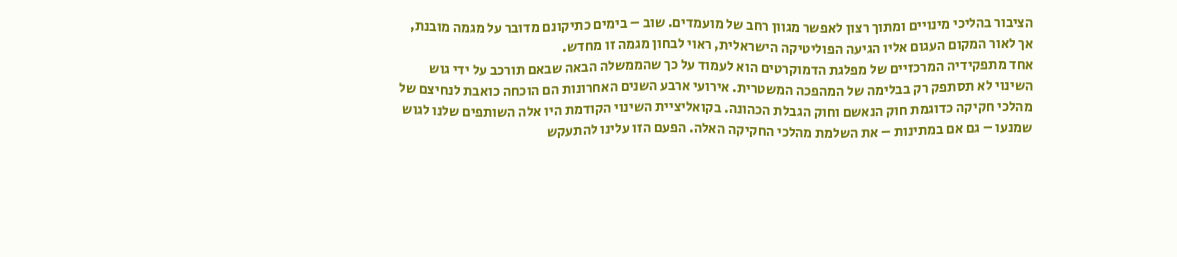הציבור בהליכי מינויים ומתוך רצון לאפשר מגוון רחב של מועמדים. שוב – בימים כתיקונם מדובר על מגמה מובנת, אך לאור המקום העגום אליו הגיעה הפוליטיקה הישראלית, ראוי לבחון מגמה זו מחדש.
אחד מתפקידיה המרכזיים של מפלגת הדמוקרטים הוא לעמוד על כך שהממשלה הבאה שבאם תורכב על ידי גוש השינוי לא תסתפק רק בבלימה של המהפכה המשטרית. אירועי ארבע השנים האחרונות הם הוכחה כואבת לנחיצם של מהלכי חקיקה כדוגמת חוק הנאשם וחוק הגבלת הכהונה. בקואליציית השינוי הקודמת היו אלה השותפים שלנו לגוש שמנעו – גם אם במתינות – את השלמת מהלכי החקיקה האלה. הפעם הזו עלינו להתעקש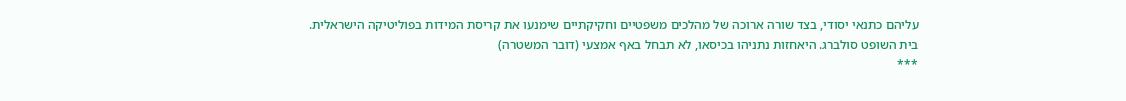עליהם כתנאי יסודי, בצד שורה ארוכה של מהלכים משפטיים וחקיקתיים שימנעו את קריסת המידות בפוליטיקה הישראלית.
בית השופט סולברג. היאחזות נתניהו בכיסאו, לא תבחל באף אמצעי (דובר המשטרה)
***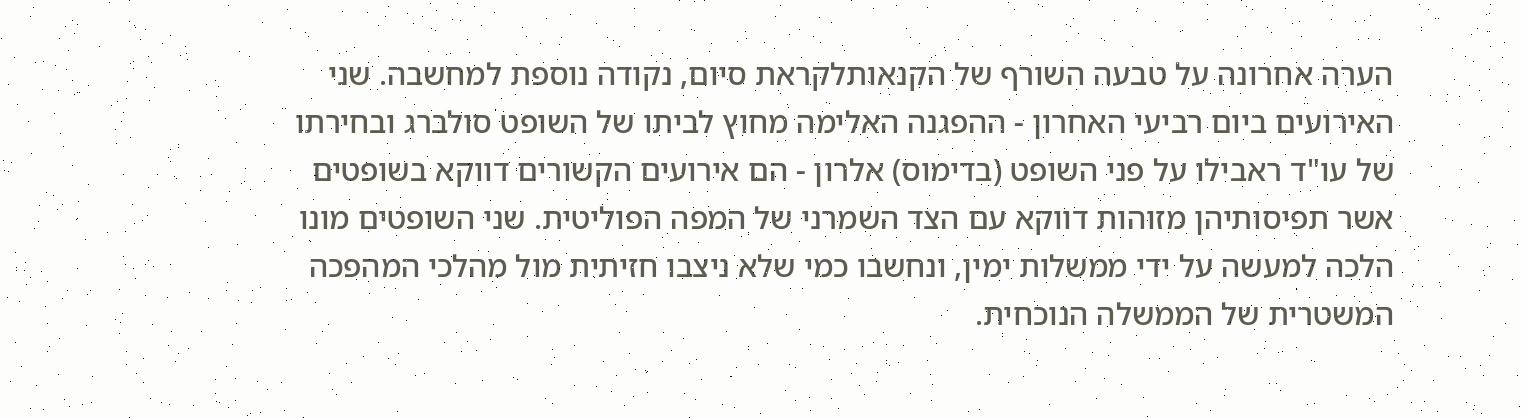הערה אחרונה על טבעה השורף של הקנאותלקראת סיום, נקודה נוספת למחשבה. שני האירועים ביום רביעי האחרון - ההפגנה האלימה מחוץ לביתו של השופט סולברג ובחירתו של עו"ד ראבילו על פני השופט (בדימוס) אלרון - הם אירועים הקשורים דווקא בשופטים אשר תפיסותיהן מזוהות דווקא עם הצד השמרני של המפה הפוליטית. שני השופטים מונו הלכה למעשה על ידי ממשלות ימין, ונחשבו כמי שלא ניצבו חזיתית מול מהלכי המהפכה המשטרית של הממשלה הנוכחית.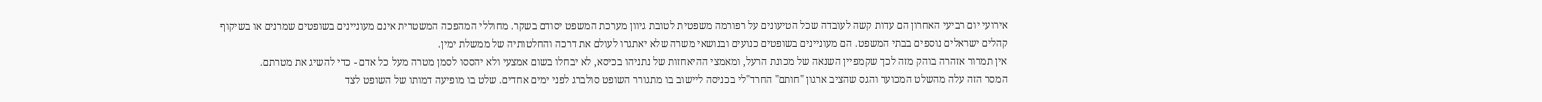אירועי יום רביעי האחרון הם עדות קשה לעובדה שכל הטיעונים על רפורמה משפטית לטובת גיוון מערכת המשפט יסודם בשקר. מחוללי המהפכה המשטרית אינם מעוניינים בשופטים שמרנים או בשיקוף קהלים ישראלים נוספים בבתי המשפט. הם מעוניינים בשופטים כנועים ובנושאי משרה שלא יאתגרו לעולם את דרכה והחלטותיה של ממשלת ימין.
אין תמרור אזהרה בוהק מזה לכך שקמפיין השנאה של מכונת הרעל, ומאמצי ההיאחזות של נתניהו בכיסא, לא יבחלו בשום אמצעי ולא יהססו לסמן מטרה מעל כל אדם - כדי להשיג את מטרתם.
המסר הזה עלה מהשלט המכוער והגס שהציב ארגון "חותם" החרד"לי בכניסה ליישוב בו מתגורר השופט סולברג לפני ימים אחדים. שלט בו מופיעה דמותו של השופט לצד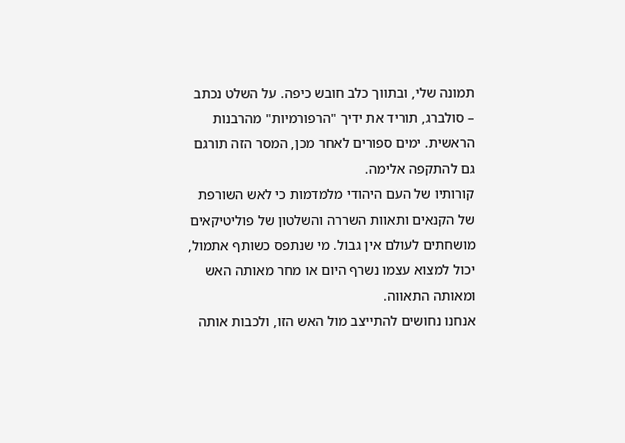תמונה שלי, ובתווך כלב חובש כיפה. על השלט נכתב – סולברג, תוריד את ידיך "הרפורמיות" מהרבנות הראשית. ימים ספורים לאחר מכן, המסר הזה תורגם גם להתקפה אלימה.
קורותיו של העם היהודי מלמדמות כי לאש השורפת של הקנאים ותאוות השררה והשלטון של פוליטיקאים מושחתים לעולם אין גבול. מי שנתפס כשותף אתמול, יכול למצוא עצמו נשרף היום או מחר מאותה האש ומאותה התאווה.
אנחנו נחושים להתייצב מול האש הזו, ולכבות אותה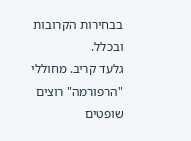בבחירות הקרובות ובכלל.
גלעד קריב. מחוללי "הרפורמה" רוצים שופטים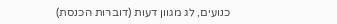כנועים, לג מגוון דעות (דוברות הכנסת)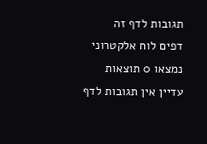תגובות לדף זה
דפים לוח אלקטרוני
נמצאו 0 תוצאות
עדיין אין תגובות לדף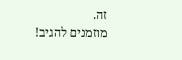זה.
מוזמנים להגיב!